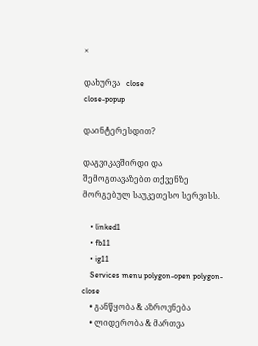×

დახურვა   close
close-popup

დაინტერესდით?

დაგვიკავშირდი და შემოგთავაზებთ თქვენზე მორგებულ საუკეთესო სერვისს.

    • linked1
    • fb11
    • ig11
    Services menu polygon-open polygon-close
    • განწყობა & აზროვნება
    • ლიდერობა & მართვა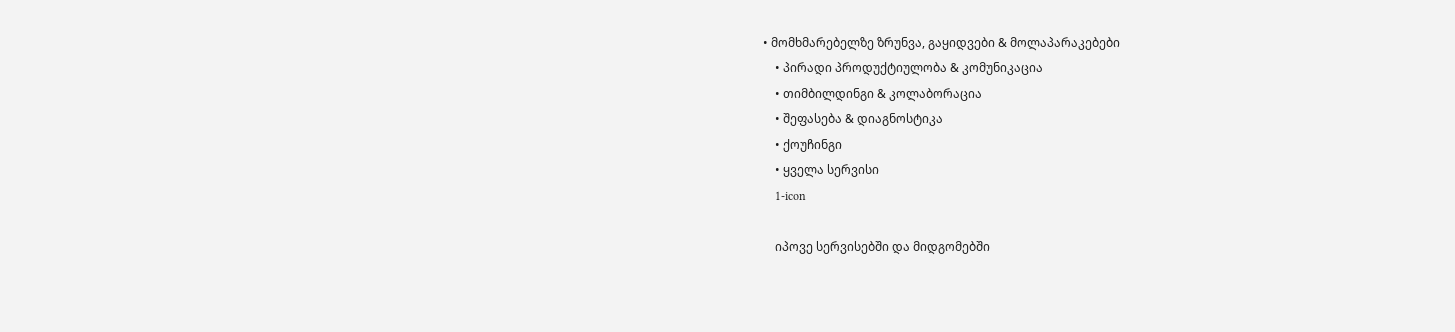• მომხმარებელზე ზრუნვა, გაყიდვები & მოლაპარაკებები
    • პირადი პროდუქტიულობა & კომუნიკაცია
    • თიმბილდინგი & კოლაბორაცია
    • შეფასება & დიაგნოსტიკა
    • ქოუჩინგი
    • ყველა სერვისი
    1-icon

    იპოვე სერვისებში და მიდგომებში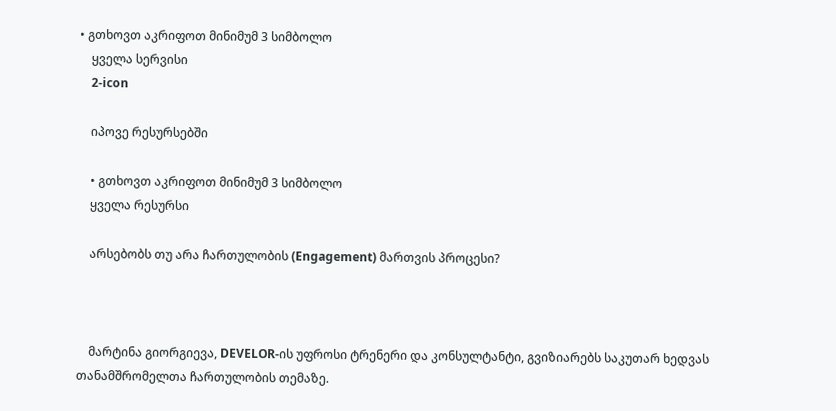• გთხოვთ აკრიფოთ მინიმუმ 3 სიმბოლო
    ყველა სერვისი
    2-icon

    იპოვე რესურსებში

    • გთხოვთ აკრიფოთ მინიმუმ 3 სიმბოლო
    ყველა რესურსი

    არსებობს თუ არა ჩართულობის (Engagement) მართვის პროცესი?



    მარტინა გიორგიევა, DEVELOR-ის უფროსი ტრენერი და კონსულტანტი, გვიზიარებს საკუთარ ხედვას თანამშრომელთა ჩართულობის თემაზე.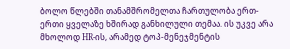ბოლო წლებში თანამშრომელთა ჩართულობა ერთ-ერთი ყველაზე ხშირად განხილული თემაა. ის უკვე არა მხოლოდ HR-ის, არამედ ტოპ-მენეჯმენტის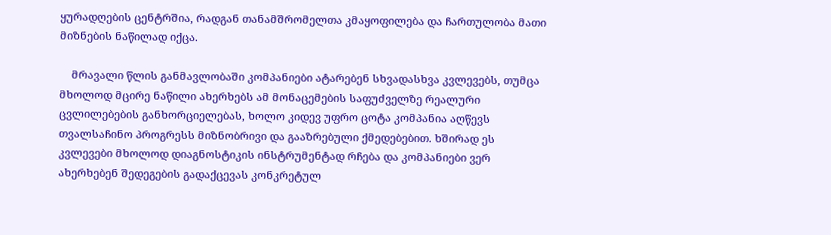ყურადღების ცენტრშია, რადგან თანამშრომელთა კმაყოფილება და ჩართულობა მათი მიზნების ნაწილად იქცა.

    მრავალი წლის განმავლობაში კომპანიები ატარებენ სხვადასხვა კვლევებს, თუმცა მხოლოდ მცირე ნაწილი ახერხებს ამ მონაცემების საფუძველზე რეალური ცვლილებების განხორციელებას, ხოლო კიდევ უფრო ცოტა კომპანია აღწევს თვალსაჩინო პროგრესს მიზნობრივი და გააზრებული ქმედებებით. ხშირად ეს კვლევები მხოლოდ დიაგნოსტიკის ინსტრუმენტად რჩება და კომპანიები ვერ ახერხებენ შედეგების გადაქცევას კონკრეტულ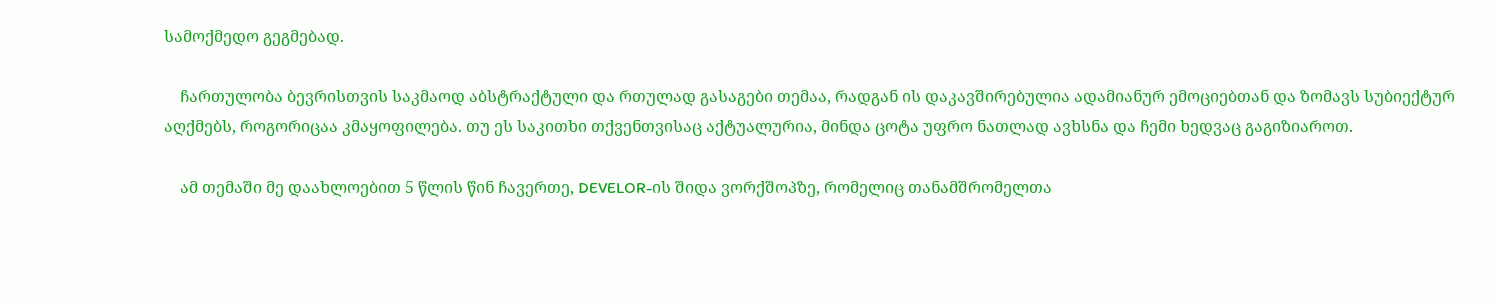სამოქმედო გეგმებად.

    ჩართულობა ბევრისთვის საკმაოდ აბსტრაქტული და რთულად გასაგები თემაა, რადგან ის დაკავშირებულია ადამიანურ ემოციებთან და ზომავს სუბიექტურ აღქმებს, როგორიცაა კმაყოფილება. თუ ეს საკითხი თქვენთვისაც აქტუალურია, მინდა ცოტა უფრო ნათლად ავხსნა და ჩემი ხედვაც გაგიზიაროთ.

    ამ თემაში მე დაახლოებით 5 წლის წინ ჩავერთე, DEVELOR-ის შიდა ვორქშოპზე, რომელიც თანამშრომელთა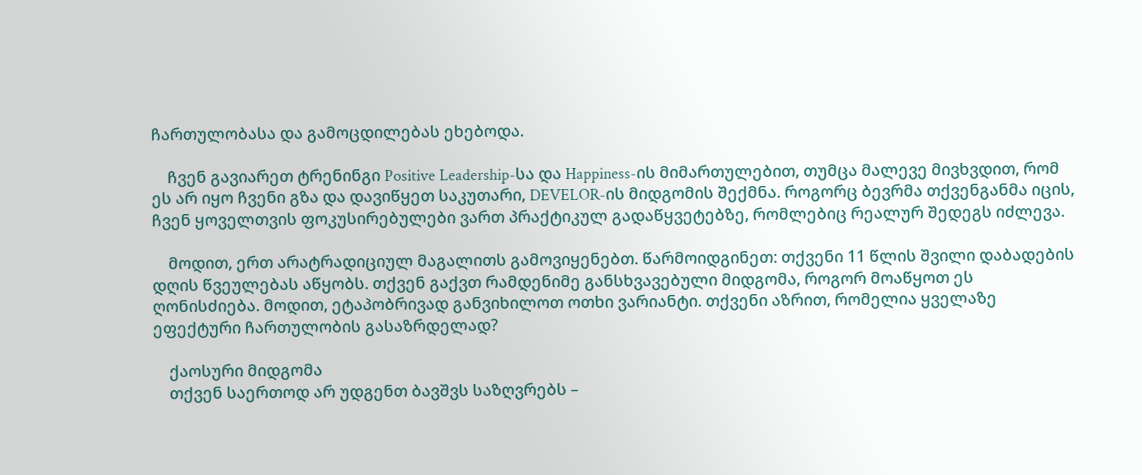ჩართულობასა და გამოცდილებას ეხებოდა.

    ჩვენ გავიარეთ ტრენინგი Positive Leadership-სა და Happiness-ის მიმართულებით, თუმცა მალევე მივხვდით, რომ ეს არ იყო ჩვენი გზა და დავიწყეთ საკუთარი, DEVELOR-ის მიდგომის შექმნა. როგორც ბევრმა თქვენგანმა იცის, ჩვენ ყოველთვის ფოკუსირებულები ვართ პრაქტიკულ გადაწყვეტებზე, რომლებიც რეალურ შედეგს იძლევა.

    მოდით, ერთ არატრადიციულ მაგალითს გამოვიყენებთ. წარმოიდგინეთ: თქვენი 11 წლის შვილი დაბადების დღის წვეულებას აწყობს. თქვენ გაქვთ რამდენიმე განსხვავებული მიდგომა, როგორ მოაწყოთ ეს ღონისძიება. მოდით, ეტაპობრივად განვიხილოთ ოთხი ვარიანტი. თქვენი აზრით, რომელია ყველაზე ეფექტური ჩართულობის გასაზრდელად?

    ქაოსური მიდგომა
    თქვენ საერთოდ არ უდგენთ ბავშვს საზღვრებს –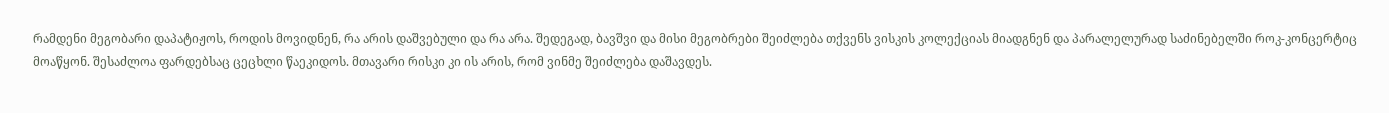რამდენი მეგობარი დაპატიჟოს, როდის მოვიდნენ, რა არის დაშვებული და რა არა. შედეგად, ბავშვი და მისი მეგობრები შეიძლება თქვენს ვისკის კოლექციას მიადგნენ და პარალელურად საძინებელში როკ-კონცერტიც მოაწყონ. შესაძლოა ფარდებსაც ცეცხლი წაეკიდოს. მთავარი რისკი კი ის არის, რომ ვინმე შეიძლება დაშავდეს.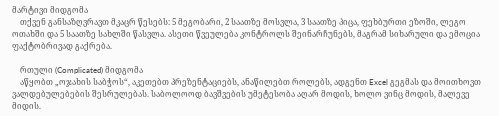მარტივი მიდგომა
    თქვენ განსაზღვრავთ მკაცრ წესებს: 5 მეგობარი, 2 საათზე მოსვლა, 3 საათზე პიცა, ფეხბურთი ეზოში, ლეგო ოთახში და 5 საათზე სახლში წასვლა. ასეთი წვეულება კონტროლს შეინარჩუნებს, მაგრამ სიხარული და ემოცია ფაქტობრივად გაქრება.

    რთული (Complicated) მიდგომა
    აწყობთ „ოჯახის საბჭოს“, აკეთებთ პრეზენტაციებს, ანაწილებთ როლებს, ადგენთ Excel გეგმას და მოითხოვთ ვალდებულებების შესრულებას. საბოლოოდ ბავშვების უმეტესობა აღარ მოდის, ხოლო ვინც მოდის, მალევე მიდის.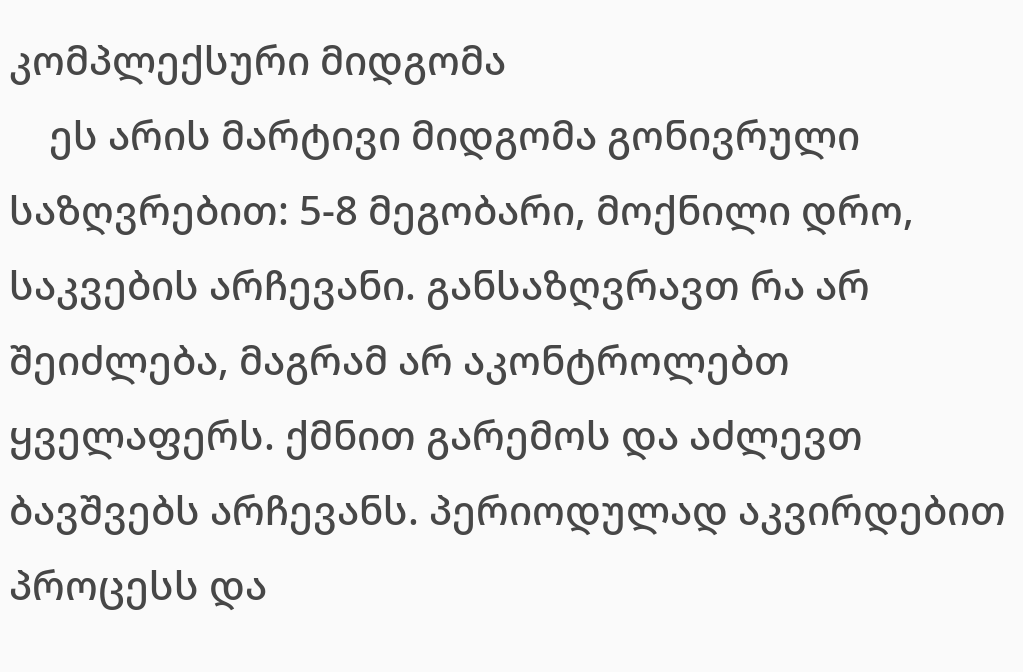კომპლექსური მიდგომა
    ეს არის მარტივი მიდგომა გონივრული საზღვრებით: 5-8 მეგობარი, მოქნილი დრო, საკვების არჩევანი. განსაზღვრავთ რა არ შეიძლება, მაგრამ არ აკონტროლებთ ყველაფერს. ქმნით გარემოს და აძლევთ ბავშვებს არჩევანს. პერიოდულად აკვირდებით პროცესს და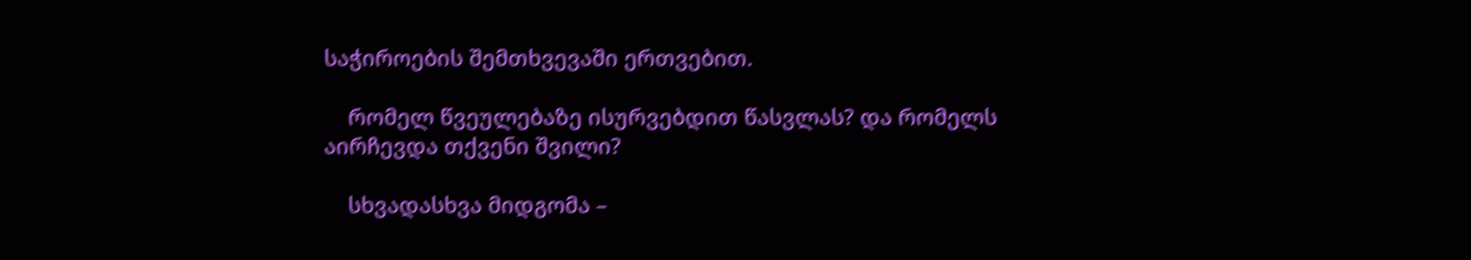საჭიროების შემთხვევაში ერთვებით.

    რომელ წვეულებაზე ისურვებდით წასვლას? და რომელს აირჩევდა თქვენი შვილი?

    სხვადასხვა მიდგომა –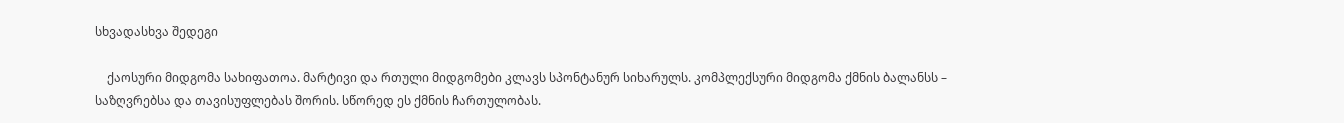სხვადასხვა შედეგი

    ქაოსური მიდგომა სახიფათოა. მარტივი და რთული მიდგომები კლავს სპონტანურ სიხარულს. კომპლექსური მიდგომა ქმნის ბალანსს – საზღვრებსა და თავისუფლებას შორის. სწორედ ეს ქმნის ჩართულობას.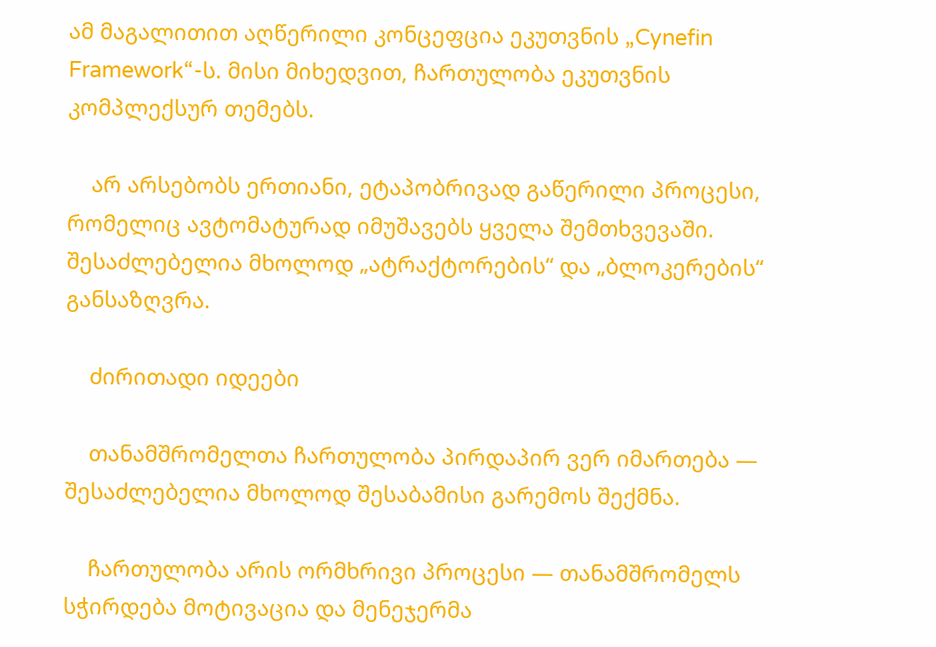ამ მაგალითით აღწერილი კონცეფცია ეკუთვნის „Cynefin Framework“-ს. მისი მიხედვით, ჩართულობა ეკუთვნის კომპლექსურ თემებს.

    არ არსებობს ერთიანი, ეტაპობრივად გაწერილი პროცესი, რომელიც ავტომატურად იმუშავებს ყველა შემთხვევაში. შესაძლებელია მხოლოდ „ატრაქტორების“ და „ბლოკერების“ განსაზღვრა.

    ძირითადი იდეები

    თანამშრომელთა ჩართულობა პირდაპირ ვერ იმართება — შესაძლებელია მხოლოდ შესაბამისი გარემოს შექმნა.

    ჩართულობა არის ორმხრივი პროცესი — თანამშრომელს სჭირდება მოტივაცია და მენეჯერმა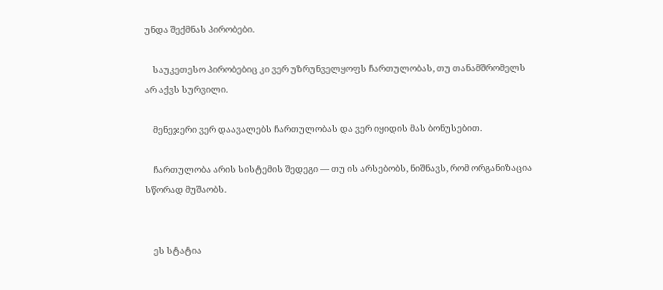უნდა შექმნას პირობები.

    საუკეთესო პირობებიც კი ვერ უზრუნველყოფს ჩართულობას, თუ თანამშრომელს არ აქვს სურვილი.

    მენეჯერი ვერ დაავალებს ჩართულობას და ვერ იყიდის მას ბონუსებით.

    ჩართულობა არის სისტემის შედეგი — თუ ის არსებობს, ნიშნავს, რომ ორგანიზაცია სწორად მუშაობს.


    ეს სტატია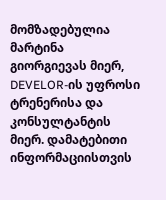მომზადებულია მარტინა გიორგიევას მიერ, DEVELOR-ის უფროსი ტრენერისა და კონსულტანტის მიერ. დამატებითი ინფორმაციისთვის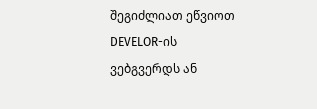შეგიძლიათ ეწვიოთ DEVELOR-ის ვებგვერდს ან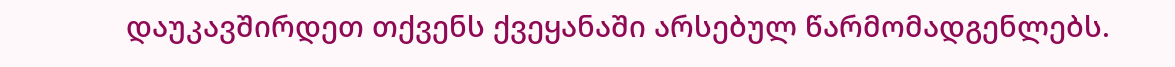დაუკავშირდეთ თქვენს ქვეყანაში არსებულ წარმომადგენლებს.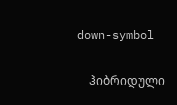down-symbol

    ჰიბრიდული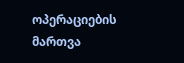ოპერაციების მართვა